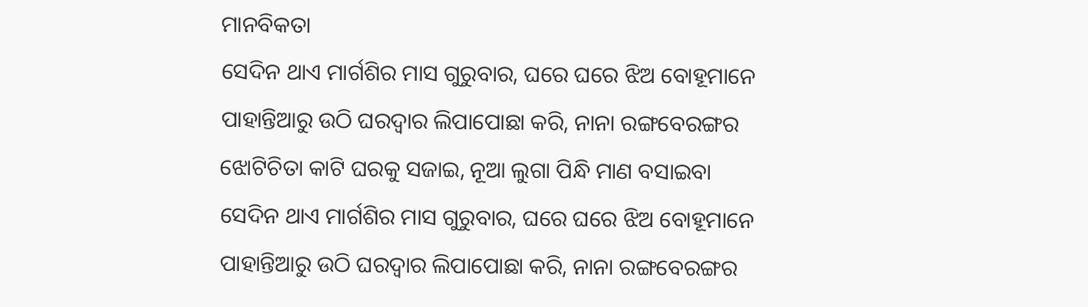ମାନବିକତା
ସେଦିନ ଥାଏ ମାର୍ଗଶିର ମାସ ଗୁରୁବାର, ଘରେ ଘରେ ଝିଅ ବୋହୂମାନେ ପାହାନ୍ତିଆରୁ ଉଠି ଘରଦ୍ୱାର ଲିପାପୋଛା କରି, ନାନା ରଙ୍ଗବେରଙ୍ଗର ଝୋଟିଚିତା କାଟି ଘରକୁ ସଜାଇ, ନୂଆ ଲୁଗା ପିନ୍ଧି ମାଣ ବସାଇବା
ସେଦିନ ଥାଏ ମାର୍ଗଶିର ମାସ ଗୁରୁବାର, ଘରେ ଘରେ ଝିଅ ବୋହୂମାନେ ପାହାନ୍ତିଆରୁ ଉଠି ଘରଦ୍ୱାର ଲିପାପୋଛା କରି, ନାନା ରଙ୍ଗବେରଙ୍ଗର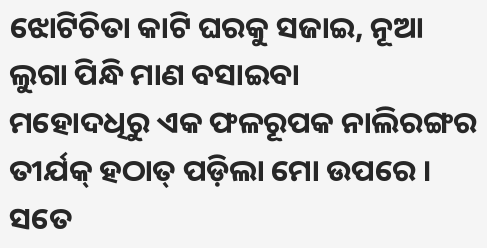ଝୋଟିଚିତା କାଟି ଘରକୁ ସଜାଇ, ନୂଆ ଲୁଗା ପିନ୍ଧି ମାଣ ବସାଇବା
ମହୋଦଧିରୁ ଏକ ଫଳରୂପକ ନାଲିରଙ୍ଗର ତୀର୍ଯକ୍ ହଠାତ୍ ପଡ଼ିଲା ମୋ ଉପରେ । ସତେ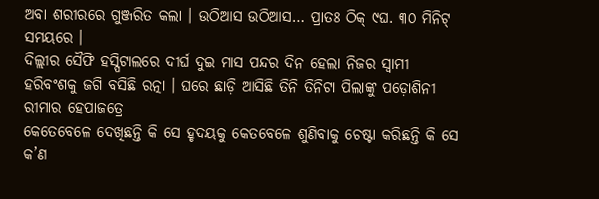ଅବା ଶରୀରରେ ଗୁଞ୍ଜରିତ କଲା । ଉଠିଆସ ଉଠିଆସ… ପ୍ରାତଃ ଠିକ୍ ୯ଘ. ୩୦ ମିନିଟ୍ ସମୟରେ ।
ଦିଲ୍ଲୀର ସୈଫି ହସ୍ପିଟାଲରେ ଦୀର୍ଘ ଦୁଇ ମାସ ପନ୍ଦର ଦିନ ହେଲା ନିଜର ସ୍ୱାମୀ ହରିବଂଶକୁ ଜଗି ବସିଛି ରତ୍ନା । ଘରେ ଛାଡ଼ି ଆସିଛି ତିନି ତିନିଟା ପିଲାଙ୍କୁ ପଡ଼ୋଶିନୀ ରୀମାର ହେପାଜତ୍ରେ
କେତେବେଳେ ଦେଖିଛନ୍ତି କି ସେ ହୃଦୟକୁ କେତବେଳେ ଶୁଣିବାକୁ ଚେଷ୍ଟା କରିଛନ୍ତି କି ସେ କ’ଣ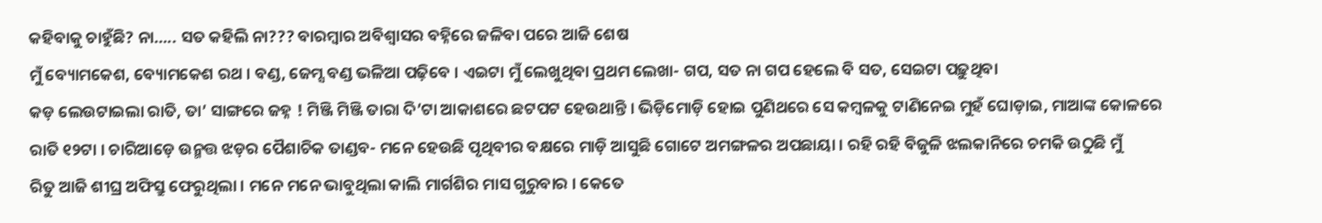କହିବାକୁ ଚାହୁଁଛି? ନା….. ସତ କହିଲି ନା??? ବାରମ୍ବାର ଅବିଶ୍ୱାସର ବହ୍ନିରେ ଜଳିବା ପରେ ଆଜି ଶେଷ
ମୁଁ ବ୍ୟୋମକେଶ, ବ୍ୟୋମକେଶ ରଥ । ବଣ୍ଡ, ଜେମ୍ସ ବଣ୍ଡ ଭଳିଆ ପଢ଼ିବେ । ଏଇଟା ମୁଁ ଲେଖୁଥିବା ପ୍ରଥମ ଲେଖା- ଗପ, ସତ ନା ଗପ ହେଲେ ବି ସତ, ସେଇଟା ପଢ଼ୁଥିବା
କଡ଼ ଲେଉଟାଇଲା ରାତି, ତା’ ସାଙ୍ଗରେ ଜହ୍ନ ! ମିଞ୍ଜି ମିଞ୍ଜି ତାରା ଦି’ଟା ଆକାଶରେ ଛଟପଟ ହେଉଥାନ୍ତି । ଭିଡ଼ିମୋଡ଼ି ହୋଇ ପୁଣିଥରେ ସେ କମ୍ବଳକୁ ଟାଣିନେଇ ମୁହଁ ଘୋଡ଼ାଇ, ମାଆଙ୍କ କୋଳରେ
ରାତି ୧୨ଟା । ଚାରିଆଡ଼େ ଉନ୍ମତ୍ତ ଝଡ଼ର ପୈଶାଚିକ ତାଣ୍ଡବ- ମନେ ହେଉଛି ପୃଥିବୀର ବକ୍ଷରେ ମାଡ଼ି ଆସୁଛି ଗୋଟେ ଅମଙ୍ଗଳର ଅପଛାୟା । ରହି ରହି ବିଜୁଳି ଝଲକାନିରେ ଚମକି ଉଠୁଛି ମୁଁ
ରିତୁ ଆଜି ଶୀଘ୍ର ଅଫିସ୍ରୁ ଫେରୁଥିଲା । ମନେ ମନେ ଭାବୁଥିଲା କାଲି ମାର୍ଗଶିର ମାସ ଗୁରୁବାର । କେତେ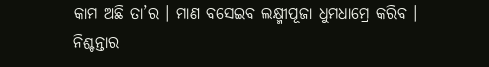କାମ ଅଛି ତା’ର । ମାଣ ବସେଇବ ଲକ୍ଷ୍ମୀପୂଜା ଧୁମଧାମ୍ରେ କରିବ ।
ନିଶ୍ଚନ୍ତାର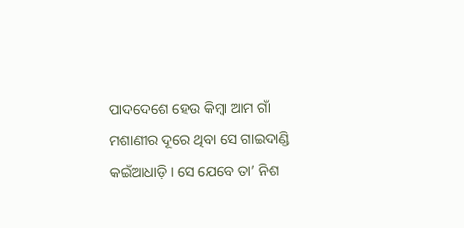ପାଦଦେଶେ ହେଉ କିମ୍ବା ଆମ ଗାଁ ମଶାଣୀର ଦୂରେ ଥିବା ସେ ଗାଇଦାଣ୍ଡି କଇଁଆଧାଡ଼ି । ସେ ଯେବେ ତା’ ନିଶ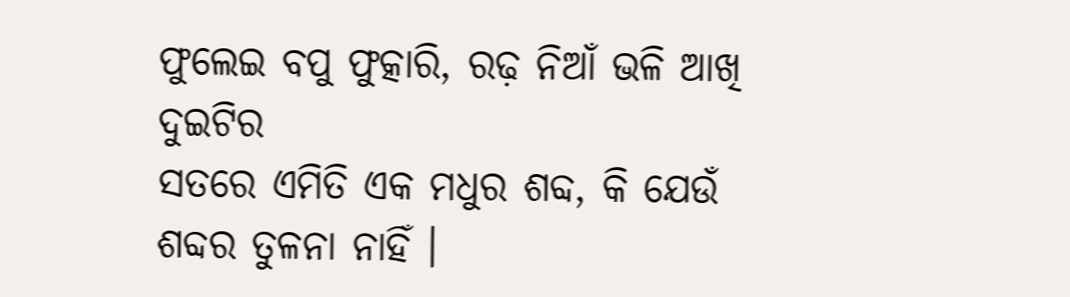ଫୁଲେଇ ବପୁ ଫୁତ୍କାରି, ରଢ଼ ନିଆଁ ଭଳି ଆଖି ଦୁଇଟିର
ସତରେ ଏମିତି ଏକ ମଧୁର ଶବ୍ଦ, କି ଯେଉଁ ଶବ୍ଦର ତୁଳନା ନାହିଁ ।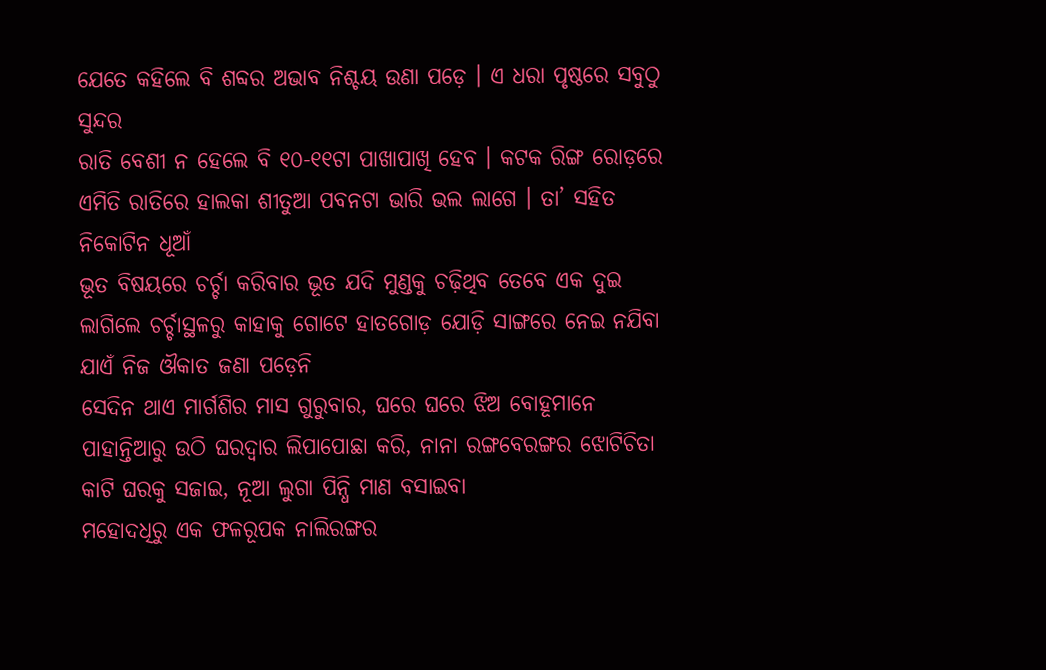ଯେତେ କହିଲେ ବି ଶବ୍ଦର ଅଭାବ ନିଶ୍ଚୟ ଉଣା ପଡ଼େ । ଏ ଧରା ପୃଷ୍ଠରେ ସବୁଠୁ ସୁନ୍ଦର
ରାତି ବେଶୀ ନ ହେଲେ ବି ୧୦-୧୧ଟା ପାଖାପାଖି ହେବ । କଟକ ରିଙ୍ଗ ରୋଡ଼ରେ ଏମିତି ରାତିରେ ହାଲକା ଶୀତୁଆ ପବନଟା ଭାରି ଭଲ ଲାଗେ । ତା’ ସହିତ ନିକୋଟିନ ଧୂଆଁ
ଭୂତ ବିଷୟରେ ଚର୍ଚ୍ଚା କରିବାର ଭୂତ ଯଦି ମୁଣ୍ଡକୁ ଚଢ଼ିଥିବ ତେବେ ଏକ ଦୁଇ ଲାଗିଲେ ଚର୍ଚ୍ଚାସ୍ଥଳରୁ କାହାକୁ ଗୋଟେ ହାତଗୋଡ଼ ଯୋଡ଼ି ସାଙ୍ଗରେ ନେଇ ନଯିବା ଯାଏଁ ନିଜ ଔକାତ ଜଣା ପଡ଼େନି
ସେଦିନ ଥାଏ ମାର୍ଗଶିର ମାସ ଗୁରୁବାର, ଘରେ ଘରେ ଝିଅ ବୋହୂମାନେ ପାହାନ୍ତିଆରୁ ଉଠି ଘରଦ୍ୱାର ଲିପାପୋଛା କରି, ନାନା ରଙ୍ଗବେରଙ୍ଗର ଝୋଟିଚିତା କାଟି ଘରକୁ ସଜାଇ, ନୂଆ ଲୁଗା ପିନ୍ଧି ମାଣ ବସାଇବା
ମହୋଦଧିରୁ ଏକ ଫଳରୂପକ ନାଲିରଙ୍ଗର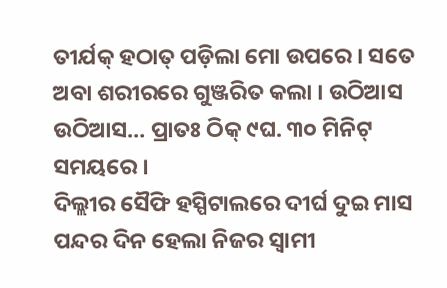ତୀର୍ଯକ୍ ହଠାତ୍ ପଡ଼ିଲା ମୋ ଉପରେ । ସତେ ଅବା ଶରୀରରେ ଗୁଞ୍ଜରିତ କଲା । ଉଠିଆସ ଉଠିଆସ… ପ୍ରାତଃ ଠିକ୍ ୯ଘ. ୩୦ ମିନିଟ୍ ସମୟରେ ।
ଦିଲ୍ଲୀର ସୈଫି ହସ୍ପିଟାଲରେ ଦୀର୍ଘ ଦୁଇ ମାସ ପନ୍ଦର ଦିନ ହେଲା ନିଜର ସ୍ୱାମୀ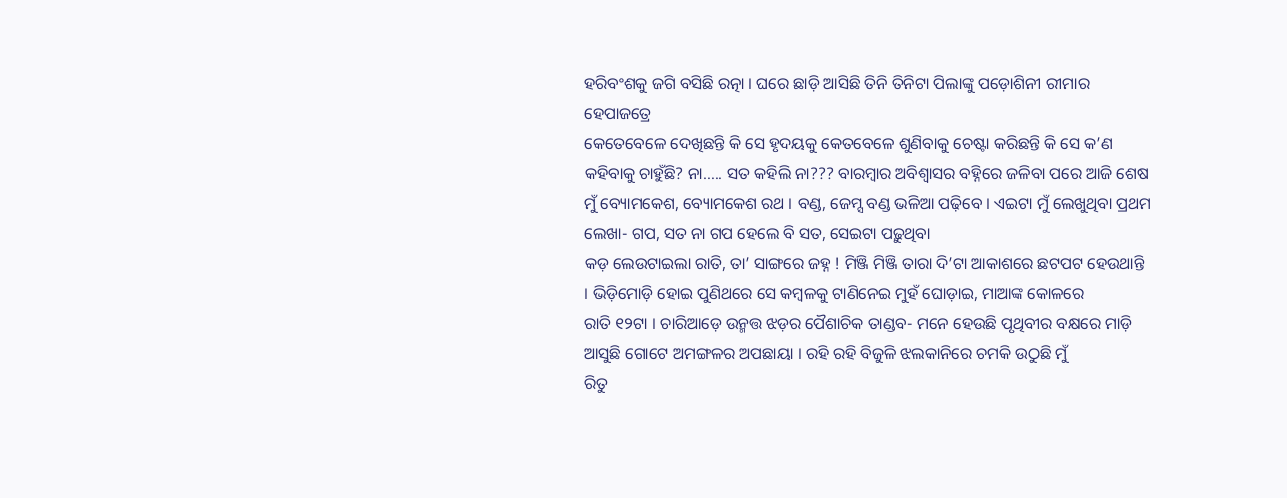ହରିବଂଶକୁ ଜଗି ବସିଛି ରତ୍ନା । ଘରେ ଛାଡ଼ି ଆସିଛି ତିନି ତିନିଟା ପିଲାଙ୍କୁ ପଡ଼ୋଶିନୀ ରୀମାର ହେପାଜତ୍ରେ
କେତେବେଳେ ଦେଖିଛନ୍ତି କି ସେ ହୃଦୟକୁ କେତବେଳେ ଶୁଣିବାକୁ ଚେଷ୍ଟା କରିଛନ୍ତି କି ସେ କ’ଣ କହିବାକୁ ଚାହୁଁଛି? ନା….. ସତ କହିଲି ନା??? ବାରମ୍ବାର ଅବିଶ୍ୱାସର ବହ୍ନିରେ ଜଳିବା ପରେ ଆଜି ଶେଷ
ମୁଁ ବ୍ୟୋମକେଶ, ବ୍ୟୋମକେଶ ରଥ । ବଣ୍ଡ, ଜେମ୍ସ ବଣ୍ଡ ଭଳିଆ ପଢ଼ିବେ । ଏଇଟା ମୁଁ ଲେଖୁଥିବା ପ୍ରଥମ ଲେଖା- ଗପ, ସତ ନା ଗପ ହେଲେ ବି ସତ, ସେଇଟା ପଢ଼ୁଥିବା
କଡ଼ ଲେଉଟାଇଲା ରାତି, ତା’ ସାଙ୍ଗରେ ଜହ୍ନ ! ମିଞ୍ଜି ମିଞ୍ଜି ତାରା ଦି’ଟା ଆକାଶରେ ଛଟପଟ ହେଉଥାନ୍ତି । ଭିଡ଼ିମୋଡ଼ି ହୋଇ ପୁଣିଥରେ ସେ କମ୍ବଳକୁ ଟାଣିନେଇ ମୁହଁ ଘୋଡ଼ାଇ, ମାଆଙ୍କ କୋଳରେ
ରାତି ୧୨ଟା । ଚାରିଆଡ଼େ ଉନ୍ମତ୍ତ ଝଡ଼ର ପୈଶାଚିକ ତାଣ୍ଡବ- ମନେ ହେଉଛି ପୃଥିବୀର ବକ୍ଷରେ ମାଡ଼ି ଆସୁଛି ଗୋଟେ ଅମଙ୍ଗଳର ଅପଛାୟା । ରହି ରହି ବିଜୁଳି ଝଲକାନିରେ ଚମକି ଉଠୁଛି ମୁଁ
ରିତୁ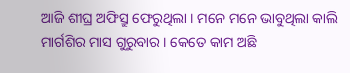ଆଜି ଶୀଘ୍ର ଅଫିସ୍ରୁ ଫେରୁଥିଲା । ମନେ ମନେ ଭାବୁଥିଲା କାଲି ମାର୍ଗଶିର ମାସ ଗୁରୁବାର । କେତେ କାମ ଅଛି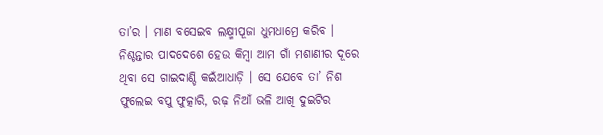ତା’ର । ମାଣ ବସେଇବ ଲକ୍ଷ୍ମୀପୂଜା ଧୁମଧାମ୍ରେ କରିବ ।
ନିଶ୍ଚନ୍ତାର ପାଦଦେଶେ ହେଉ କିମ୍ବା ଆମ ଗାଁ ମଶାଣୀର ଦୂରେ ଥିବା ସେ ଗାଇଦାଣ୍ଡି କଇଁଆଧାଡ଼ି । ସେ ଯେବେ ତା’ ନିଶ ଫୁଲେଇ ବପୁ ଫୁତ୍କାରି, ରଢ଼ ନିଆଁ ଭଳି ଆଖି ଦୁଇଟିର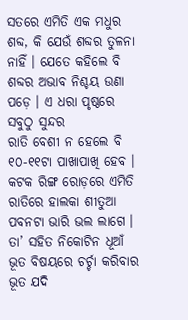ସତରେ ଏମିତି ଏକ ମଧୁର ଶବ୍ଦ, କି ଯେଉଁ ଶବ୍ଦର ତୁଳନା ନାହିଁ । ଯେତେ କହିଲେ ବି ଶବ୍ଦର ଅଭାବ ନିଶ୍ଚୟ ଉଣା ପଡ଼େ । ଏ ଧରା ପୃଷ୍ଠରେ ସବୁଠୁ ସୁନ୍ଦର
ରାତି ବେଶୀ ନ ହେଲେ ବି ୧୦-୧୧ଟା ପାଖାପାଖି ହେବ । କଟକ ରିଙ୍ଗ ରୋଡ଼ରେ ଏମିତି ରାତିରେ ହାଲକା ଶୀତୁଆ ପବନଟା ଭାରି ଭଲ ଲାଗେ । ତା’ ସହିତ ନିକୋଟିନ ଧୂଆଁ
ଭୂତ ବିଷୟରେ ଚର୍ଚ୍ଚା କରିବାର ଭୂତ ଯଦି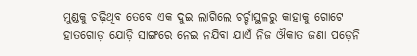ମୁଣ୍ଡକୁ ଚଢ଼ିଥିବ ତେବେ ଏକ ଦୁଇ ଲାଗିଲେ ଚର୍ଚ୍ଚାସ୍ଥଳରୁ କାହାକୁ ଗୋଟେ ହାତଗୋଡ଼ ଯୋଡ଼ି ସାଙ୍ଗରେ ନେଇ ନଯିବା ଯାଏଁ ନିଜ ଔକାତ ଜଣା ପଡ଼େନି